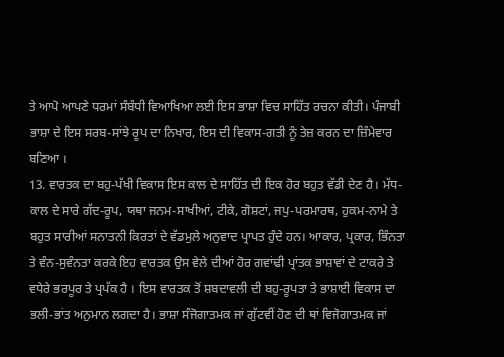ਤੇ ਆਪੋ ਆਪਣੇ ਧਰਮਾਂ ਸੰਬੰਧੀ ਵਿਆਖਿਆ ਲਈ ਇਸ ਭਾਸ਼ਾ ਵਿਚ ਸਾਹਿੱਤ ਰਚਨਾ ਕੀਤੀ। ਪੰਜਾਬੀ ਭਾਸ਼ਾ ਦੇ ਇਸ ਸਰਬ-ਸਾਂਝੇ ਰੂਪ ਦਾ ਨਿਖਾਰ, ਇਸ ਦੀ ਵਿਕਾਸ-ਗਤੀ ਨੂੰ ਤੇਜ਼ ਕਰਨ ਦਾ ਜ਼ਿੰਮੇਵਾਰ ਬਣਿਆ ।
13. ਵਾਰਤਕ ਦਾ ਬਹੁ-ਪੱਖੀ ਵਿਕਾਸ ਇਸ ਕਾਲ ਦੇ ਸਾਹਿੱਤ ਦੀ ਇਕ ਹੋਰ ਬਹੁਤ ਵੱਡੀ ਦੇਣ ਹੈ। ਮੱਧ- ਕਾਲ ਦੇ ਸਾਰੇ ਗੱਦ-ਰੂਪ, ਯਥਾ ਜਨਮ-ਸਾਖੀਆਂ, ਟੀਕੇ, ਗੋਸ਼ਟਾਂ, ਜਪੁ-ਪਰਮਾਰਥ, ਹੁਕਮ-ਨਾਮੇ ਤੇ ਬਹੁਤ ਸਾਰੀਆਂ ਸਨਾਤਨੀ ਕਿਰਤਾਂ ਦੇ ਵੱਡਮੁਲੇ ਅਨੁਵਾਦ ਪ੍ਰਾਪਤ ਹੁੰਦੇ ਹਨ। ਆਕਾਰ, ਪ੍ਰਕਾਰ, ਭਿੰਨਤਾ ਤੇ ਵੰਨ-ਸੁਵੰਨਤਾ ਕਰਕੇ ਇਹ ਵਾਰਤਕ ਉਸ ਵੇਲੇ ਦੀਆਂ ਹੋਰ ਗਵਾਂਢੀ ਪ੍ਰਾਂਤਕ ਭਾਸ਼ਾਵਾਂ ਦੇ ਟਾਕਰੇ ਤੇ ਵਧੇਰੇ ਭਰਪੂਰ ਤੇ ਪ੍ਰਪੱਕ ਹੈ । ਇਸ ਵਾਰਤਕ ਤੋਂ ਸ਼ਬਦਾਵਲੀ ਦੀ ਬਹੁ-ਰੂਪਤਾ ਤੇ ਭਾਸ਼ਾਈ ਵਿਕਾਸ ਦਾ ਭਲੀ-ਭਾਂਤ ਅਨੁਮਾਨ ਲਗਦਾ ਹੈ। ਭਾਸ਼ਾ ਸੰਜੋਗਾਤਮਕ ਜਾਂ ਗੁੱਟਵੀਂ ਹੋਣ ਦੀ ਥਾਂ ਵਿਜੋਗਾਤਮਕ ਜਾਂ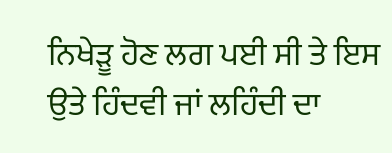ਨਿਖੇੜੂ ਹੋਣ ਲਗ ਪਈ ਸੀ ਤੇ ਇਸ ਉਤੇ ਹਿੰਦਵੀ ਜਾਂ ਲਹਿੰਦੀ ਦਾ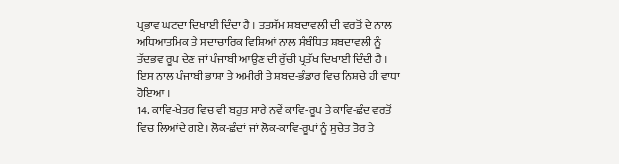ਪ੍ਰਭਾਵ ਘਟਦਾ ਦਿਖਾਈ ਦਿੰਦਾ ਹੈ । ਤਤਸੱਮ ਸ਼ਬਦਾਵਲੀ ਦੀ ਵਰਤੋਂ ਦੇ ਨਾਲ ਅਧਿਆਤਮਿਕ ਤੇ ਸਦਾਚਾਰਿਕ ਵਿਸ਼ਿਆਂ ਨਾਲ ਸੰਬੰਧਿਤ ਸ਼ਬਦਾਵਲੀ ਨੂੰ ਤੱਦਭਵ ਰੂਪ ਦੇਣ ਜਾਂ ਪੰਜਾਬੀ ਆਉਣ ਦੀ ਰੁੱਚੀ ਪ੍ਰਤੱਖ ਦਿਖਾਈ ਦਿੰਦੀ ਹੈ । ਇਸ ਨਾਲ ਪੰਜਾਬੀ ਭਾਸ਼ਾ ਤੇ ਅਮੀਰੀ ਤੇ ਸ਼ਬਦ-ਭੰਡਾਰ ਵਿਚ ਨਿਸ਼ਚੇ ਹੀ ਵਾਧਾ ਹੋਇਆ ।
14. ਕਾਵਿ-ਖੇਤਰ ਵਿਚ ਵੀ ਬਹੁਤ ਸਾਰੇ ਨਵੇਂ ਕਾਵਿ-ਰੂਪ ਤੇ ਕਾਵਿ-ਛੰਦ ਵਰਤੋਂ ਵਿਚ ਲਿਆਂਦੇ ਗਏ। ਲੋਕ-ਛੰਦਾਂ ਜਾਂ ਲੋਕ-ਕਾਵਿ-ਰੂਪਾਂ ਨੂੰ ਸੁਚੇਤ ਤੋਰ ਤੇ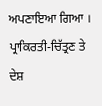ਅਪਣਾਇਆ ਗਿਆ । ਪ੍ਰਾਕਿਰਤੀ-ਚਿੱਤ੍ਰਣ ਤੇ ਦੇਸ਼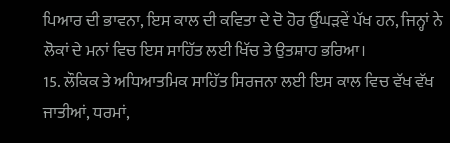ਪਿਆਰ ਦੀ ਭਾਵਨਾ, ਇਸ ਕਾਲ ਦੀ ਕਵਿਤਾ ਦੇ ਦੋ ਹੋਰ ਉੱਘੜਵੇਂ ਪੱਖ ਹਨ, ਜਿਨ੍ਹਾਂ ਨੇ ਲੋਕਾਂ ਦੇ ਮਨਾਂ ਵਿਚ ਇਸ ਸਾਹਿੱਤ ਲਈ ਖਿੱਚ ਤੇ ਉਤਸ਼ਾਹ ਭਰਿਆ।
15. ਲੌਕਿਕ ਤੇ ਅਧਿਆਤਮਿਕ ਸਾਹਿੱਤ ਸਿਰਜਨਾ ਲਈ ਇਸ ਕਾਲ ਵਿਚ ਵੱਖ ਵੱਖ ਜਾਤੀਆਂ, ਧਰਮਾਂ,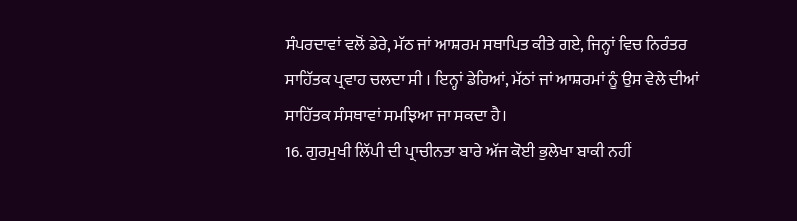ਸੰਪਰਦਾਵਾਂ ਵਲੋਂ ਡੇਰੇ, ਮੱਠ ਜਾਂ ਆਸ਼ਰਮ ਸਥਾਪਿਤ ਕੀਤੇ ਗਏ, ਜਿਨ੍ਹਾਂ ਵਿਚ ਨਿਰੰਤਰ ਸਾਹਿੱਤਕ ਪ੍ਰਵਾਹ ਚਲਦਾ ਸੀ । ਇਨ੍ਹਾਂ ਡੇਰਿਆਂ, ਮੱਠਾਂ ਜਾਂ ਆਸ਼ਰਮਾਂ ਨੂੰ ਉਸ ਵੇਲੇ ਦੀਆਂ ਸਾਹਿੱਤਕ ਸੰਸਥਾਵਾਂ ਸਮਝਿਆ ਜਾ ਸਕਦਾ ਹੈ।
16. ਗੁਰਮੁਖੀ ਲਿੱਪੀ ਦੀ ਪ੍ਰਾਚੀਨਤਾ ਬਾਰੇ ਅੱਜ ਕੋਈ ਭੁਲੇਖਾ ਬਾਕੀ ਨਹੀਂ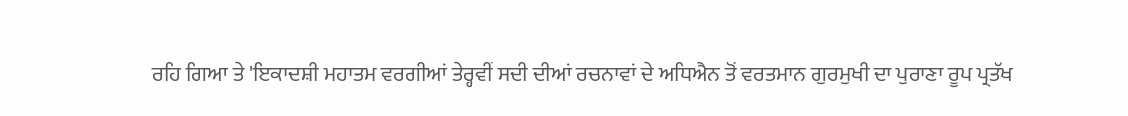ਰਹਿ ਗਿਆ ਤੇ 'ਇਕਾਦਸ਼ੀ ਮਹਾਤਮ ਵਰਗੀਆਂ ਤੇਰ੍ਹਵੀਂ ਸਦੀ ਦੀਆਂ ਰਚਨਾਵਾਂ ਦੇ ਅਧਿਐਨ ਤੋਂ ਵਰਤਮਾਨ ਗੁਰਮੁਖੀ ਦਾ ਪੁਰਾਣਾ ਰੂਪ ਪ੍ਰਤੱਖ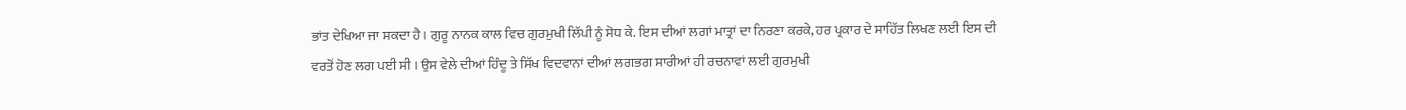ਭਾਂਤ ਦੇਖਿਆ ਜਾ ਸਕਦਾ ਹੈ। ਗੁਰੂ ਨਾਨਕ ਕਾਲ ਵਿਚ ਗੁਰਮੁਖੀ ਲਿੱਪੀ ਨੂੰ ਸੋਧ ਕੇ. ਇਸ ਦੀਆਂ ਲਗਾਂ ਮਾਤ੍ਰਾਂ ਦਾ ਨਿਰਣਾ ਕਰਕੇ, ਹਰ ਪ੍ਰਕਾਰ ਦੇ ਸਾਹਿੱਤ ਲਿਖਣ ਲਈ ਇਸ ਦੀ ਵਰਤੋਂ ਹੋਣ ਲਗ ਪਈ ਸੀ । ਉਸ ਵੇਲੇ ਦੀਆਂ ਹਿੰਦੂ ਤੇ ਸਿੱਖ ਵਿਦਵਾਨਾਂ ਦੀਆਂ ਲਗਭਗ ਸਾਰੀਆਂ ਹੀ ਰਚਨਾਵਾਂ ਲਈ ਗੁਰਮੁਖੀ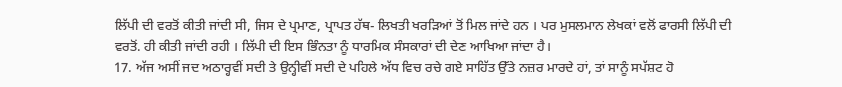ਲਿੱਪੀ ਦੀ ਵਰਤੋਂ ਕੀਤੀ ਜਾਂਦੀ ਸੀ, ਜਿਸ ਦੇ ਪ੍ਰਮਾਣ, ਪ੍ਰਾਪਤ ਹੱਥ- ਲਿਖਤੀ ਖਰੜਿਆਂ ਤੋਂ ਮਿਲ ਜਾਂਦੇ ਹਨ । ਪਰ ਮੁਸਲਮਾਨ ਲੇਖਕਾਂ ਵਲੋਂ ਫਾਰਸੀ ਲਿੱਪੀ ਦੀ ਵਰਤੋਂ. ਹੀ ਕੀਤੀ ਜਾਂਦੀ ਰਹੀ । ਲਿੱਪੀ ਦੀ ਇਸ ਭਿੰਨਤਾ ਨੂੰ ਧਾਰਮਿਕ ਸੰਸਕਾਰਾਂ ਦੀ ਦੇਣ ਆਖਿਆ ਜਾਂਦਾ ਹੈ।
17. ਅੱਜ ਅਸੀਂ ਜਦ ਅਠਾਰ੍ਹਵੀਂ ਸਦੀ ਤੇ ਉਨ੍ਹੀਵੀਂ ਸਦੀ ਦੇ ਪਹਿਲੇ ਅੱਧ ਵਿਚ ਰਚੇ ਗਏ ਸਾਹਿੱਤ ਉੱਤੇ ਨਜ਼ਰ ਮਾਰਦੇ ਹਾਂ, ਤਾਂ ਸਾਨੂੰ ਸਪੱਸ਼ਟ ਹੋ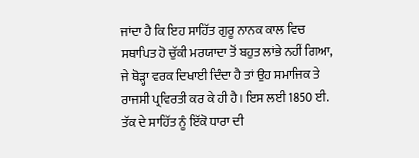ਜਾਂਦਾ ਹੈ ਕਿ ਇਹ ਸਾਹਿੱਤ ਗੁਰੂ ਨਾਨਕ ਕਾਲ ਵਿਚ ਸਥਾਪਿਤ ਹੋ ਚੁੱਕੀ ਮਰਯਾਦਾ ਤੋਂ ਬਹੁਤ ਲਾਂਭੇ ਨਹੀਂ ਗਿਆ, ਜੇ ਥੋੜ੍ਹਾ ਵਰਕ ਦਿਖਾਈ ਦਿੰਦਾ ਹੈ ਤਾਂ ਉਹ ਸਮਾਜਿਕ ਤੇ ਰਾਜਸੀ ਪ੍ਰਵਿਰਤੀ ਕਰ ਕੇ ਹੀ ਹੈ। ਇਸ ਲਈ 1850 ਈ. ਤੱਕ ਦੇ ਸਾਹਿੱਤ ਨੂੰ ਇੱਕੋ ਧਾਰਾ ਦੀ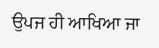ਉਪਜ ਹੀ ਆਖਿਆ ਜਾ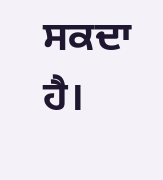ਸਕਦਾ ਹੈ।